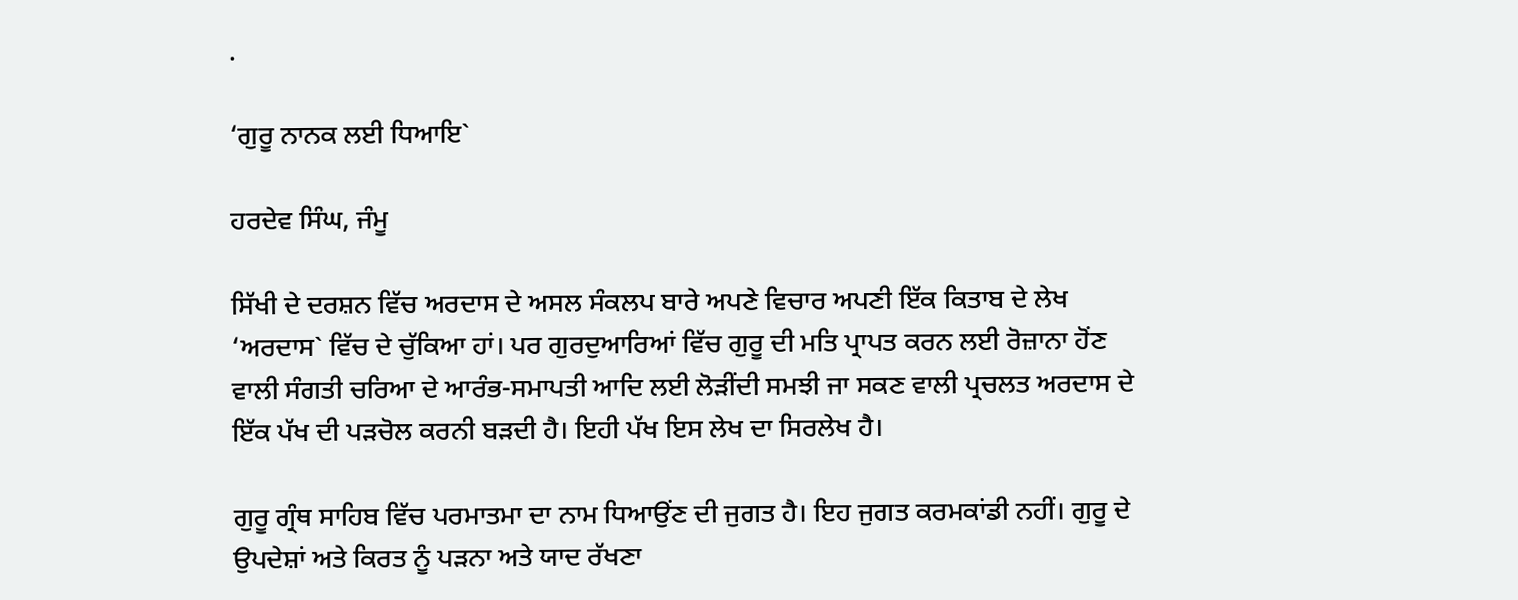.

‘ਗੁਰੂ ਨਾਨਕ ਲਈ ਧਿਆਇ`

ਹਰਦੇਵ ਸਿੰਘ, ਜੰਮੂ

ਸਿੱਖੀ ਦੇ ਦਰਸ਼ਨ ਵਿੱਚ ਅਰਦਾਸ ਦੇ ਅਸਲ ਸੰਕਲਪ ਬਾਰੇ ਅਪਣੇ ਵਿਚਾਰ ਅਪਣੀ ਇੱਕ ਕਿਤਾਬ ਦੇ ਲੇਖ ‘ਅਰਦਾਸ` ਵਿੱਚ ਦੇ ਚੁੱਕਿਆ ਹਾਂ। ਪਰ ਗੁਰਦੁਆਰਿਆਂ ਵਿੱਚ ਗੁਰੂ ਦੀ ਮਤਿ ਪ੍ਰਾਪਤ ਕਰਨ ਲਈ ਰੋਜ਼ਾਨਾ ਹੋਂਣ ਵਾਲੀ ਸੰਗਤੀ ਚਰਿਆ ਦੇ ਆਰੰਭ-ਸਮਾਪਤੀ ਆਦਿ ਲਈ ਲੋੜੀਂਦੀ ਸਮਝੀ ਜਾ ਸਕਣ ਵਾਲੀ ਪ੍ਰਚਲਤ ਅਰਦਾਸ ਦੇ ਇੱਕ ਪੱਖ ਦੀ ਪੜਚੋਲ ਕਰਨੀ ਬੜਦੀ ਹੈ। ਇਹੀ ਪੱਖ ਇਸ ਲੇਖ ਦਾ ਸਿਰਲੇਖ ਹੈ।

ਗੁਰੂ ਗ੍ਰੰਥ ਸਾਹਿਬ ਵਿੱਚ ਪਰਮਾਤਮਾ ਦਾ ਨਾਮ ਧਿਆਉਂਣ ਦੀ ਜੁਗਤ ਹੈ। ਇਹ ਜੁਗਤ ਕਰਮਕਾਂਡੀ ਨਹੀਂ। ਗੁਰੂ ਦੇ ਉਪਦੇਸ਼ਾਂ ਅਤੇ ਕਿਰਤ ਨੂੰ ਪੜਨਾ ਅਤੇ ਯਾਦ ਰੱਖਣਾ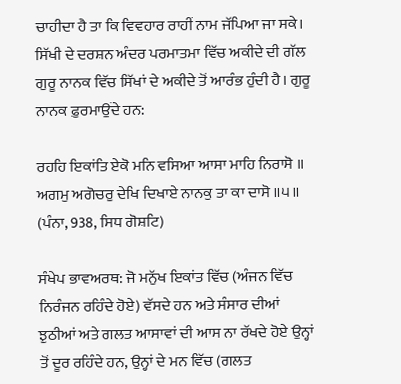ਚਾਹੀਦਾ ਹੈ ਤਾ ਕਿ ਵਿਵਹਾਰ ਰਾਹੀਂ ਨਾਮ ਜੱਪਿਆ ਜਾ ਸਕੇ। ਸਿੱਖੀ ਦੇ ਦਰਸ਼ਨ ਅੰਦਰ ਪਰਮਾਤਮਾ ਵਿੱਚ ਅਕੀਦੇ ਦੀ ਗੱਲ ਗੁਰੂ ਨਾਨਕ ਵਿੱਚ ਸਿੱਖਾਂ ਦੇ ਅਕੀਦੇ ਤੋਂ ਆਰੰਭ ਹੁੰਦੀ ਹੈ। ਗੁਰੂ ਨਾਨਕ ਫ਼ੁਰਮਾਉਂਦੇ ਹਨ:

ਰਹਹਿ ਇਕਾਂਤਿ ਏਕੋ ਮਨਿ ਵਸਿਆ ਆਸਾ ਮਾਹਿ ਨਿਰਾਸੋ ॥ ਅਗਮੁ ਅਗੋਚਰੁ ਦੇਖਿ ਦਿਖਾਏ ਨਾਨਕੁ ਤਾ ਕਾ ਦਾਸੋ ॥੫॥ (ਪੰਨਾ, 938, ਸਿਧ ਗੋਸ਼ਟਿ)

ਸੰਖੇਪ ਭਾਵਅਰਥ: ਜੋ ਮਨੁੱਖ ਇਕਾਂਤ ਵਿੱਚ (ਅੰਜਨ ਵਿੱਚ ਨਿਰੰਜਨ ਰਹਿੰਦੇ ਹੋਏ) ਵੱਸਦੇ ਹਨ ਅਤੇ ਸੰਸਾਰ ਦੀਆਂ ਝੁਠੀਆਂ ਅਤੇ ਗਲਤ ਆਸਾਵਾਂ ਦੀ ਆਸ ਨਾ ਰੱਖਦੇ ਹੋਏ ਉਨ੍ਹਾਂ ਤੋਂ ਦੂਰ ਰਹਿੰਦੇ ਹਨ, ਉਨ੍ਹਾਂ ਦੇ ਮਨ ਵਿੱਚ (ਗਲਤ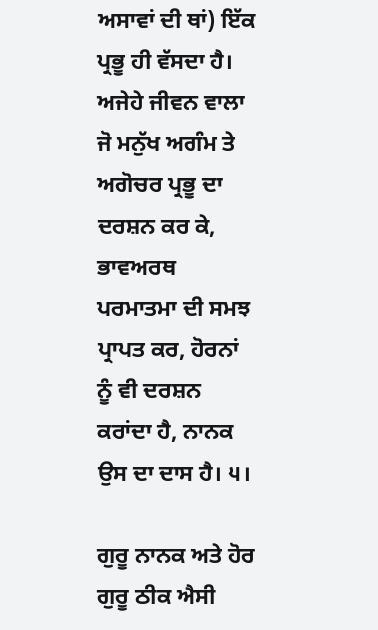ਅਸਾਵਾਂ ਦੀ ਥਾਂ) ਇੱਕ ਪ੍ਰਭੂ ਹੀ ਵੱਸਦਾ ਹੈ। ਅਜੇਹੇ ਜੀਵਨ ਵਾਲਾ ਜੋ ਮਨੁੱਖ ਅਗੰਮ ਤੇ ਅਗੋਚਰ ਪ੍ਰਭੂ ਦਾ ਦਰਸ਼ਨ ਕਰ ਕੇ, ਭਾਵਅਰਥ ਪਰਮਾਤਮਾ ਦੀ ਸਮਝ ਪ੍ਰਾਪਤ ਕਰ, ਹੋਰਨਾਂ ਨੂੰ ਵੀ ਦਰਸ਼ਨ ਕਰਾਂਦਾ ਹੈ, ਨਾਨਕ ਉਸ ਦਾ ਦਾਸ ਹੈ। ੫।

ਗੁਰੂ ਨਾਨਕ ਅਤੇ ਹੋਰ ਗੁਰੂ ਠੀਕ ਐਸੀ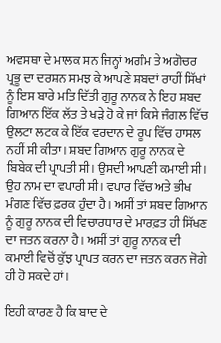ਅਵਸਥਾ ਦੇ ਮਾਲਕ ਸਨ ਜਿਨ੍ਹਾਂ ਅਗੰਮ ਤੇ ਅਗੋਚਰ ਪ੍ਰਭੂ ਦਾ ਦਰਸ਼ਨ ਸਮਝ ਕੇ ਆਪਣੇ ਸ਼ਬਦਾਂ ਰਾਹੀਂ ਸਿੱਖਾਂ ਨੂੰ ਇਸ ਬਾਰੇ ਮਤਿ ਦਿੱਤੀ ਗੁਰੂ ਨਾਨਕ ਨੇ ਇਹ ਸ਼ਬਦ ਗਿਆਨ ਇੱਕ ਲੱਤ ਤੇ ਖੜੇ ਹੋ ਕੇ ਜਾਂ ਕਿਸੇ ਜੰਗਲ ਵਿੱਚ ਉਲਟਾ ਲਟਕ ਕੇ ਇੱਕ ਵਰਦਾਨ ਦੇ ਰੂਪ ਵਿੱਚ ਹਾਸਲ ਨਹੀਂ ਸੀ ਕੀਤਾ। ਸ਼ਬਦ ਗਿਆਨ ਗੁਰੂ ਨਾਨਕ ਦੇ ਬਿਬੇਕ ਦੀ ਪ੍ਰਾਪਤੀ ਸੀ। ਉਸਦੀ ਆਪਣੀ ਕਮਾਈ ਸੀ। ਉਹ ਨਾਮ ਦਾ ਵਪਾਰੀ ਸੀ। ਵਪਾਰ ਵਿੱਚ ਅਤੇ ਭੀਖ ਮੰਗਣ ਵਿੱਚ ਫ਼ਰਕ ਹੁੰਦਾ ਹੈ। ਅਸੀਂ ਤਾਂ ਸ਼ਬਦ ਗਿਆਨ ਨੂੰ ਗੁਰੂ ਨਾਨਕ ਦੀ ਵਿਚਾਰਧਾਰ ਦੇ ਮਾਰਫ਼ਤ ਹੀ ਸਿੱਖਣ ਦਾ ਜਤਨ ਕਰਨਾ ਹੈ। ਅਸੀਂ ਤਾਂ ਗੁਰੂ ਨਾਨਕ ਦੀ ਕਮਾਈ ਵਿਚੋਂ ਕੁੱਝ ਪ੍ਰਾਪਤ ਕਰਨ ਦਾ ਜਤਨ ਕਰਨ ਜੋਗੇ ਹੀ ਹੋ ਸਕਦੇ ਹਾਂ।

ਇਹੀ ਕਾਰਣ ਹੈ ਕਿ ਬਾਦ ਦੇ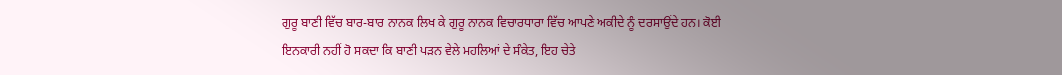ਗੁਰੂ ਬਾਣੀ ਵਿੱਚ ਬਾਰ-ਬਾਰ ਨਾਨਕ ਲਿਖ ਕੇ ਗੁਰੂ ਨਾਨਕ ਵਿਚਾਰਧਾਰਾ ਵਿੱਚ ਆਪਣੇ ਅਕੀਦੇ ਨੂੰ ਦਰਸਾਉਂਦੇ ਹਨ। ਕੋਈ ਇਨਕਾਰੀ ਨਹੀਂ ਹੋ ਸਕਦਾ ਕਿ ਬਾਣੀ ਪੜਨ ਵੇਲੇ ਮਹਲਿਆਂ ਦੇ ਸੰਕੇਤ, ਇਹ ਚੇਤੇ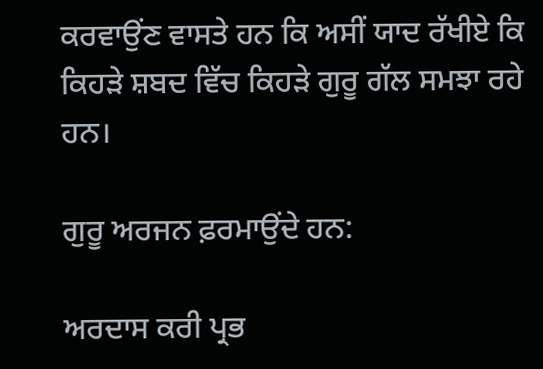ਕਰਵਾਉਂਣ ਵਾਸਤੇ ਹਨ ਕਿ ਅਸੀਂ ਯਾਦ ਰੱਖੀਏ ਕਿ ਕਿਹੜੇ ਸ਼ਬਦ ਵਿੱਚ ਕਿਹੜੇ ਗੁਰੂ ਗੱਲ ਸਮਝਾ ਰਹੇ ਹਨ।

ਗੁਰੂ ਅਰਜਨ ਫ਼ਰਮਾਉਂਦੇ ਹਨ:

ਅਰਦਾਸ ਕਰੀ ਪ੍ਰਭ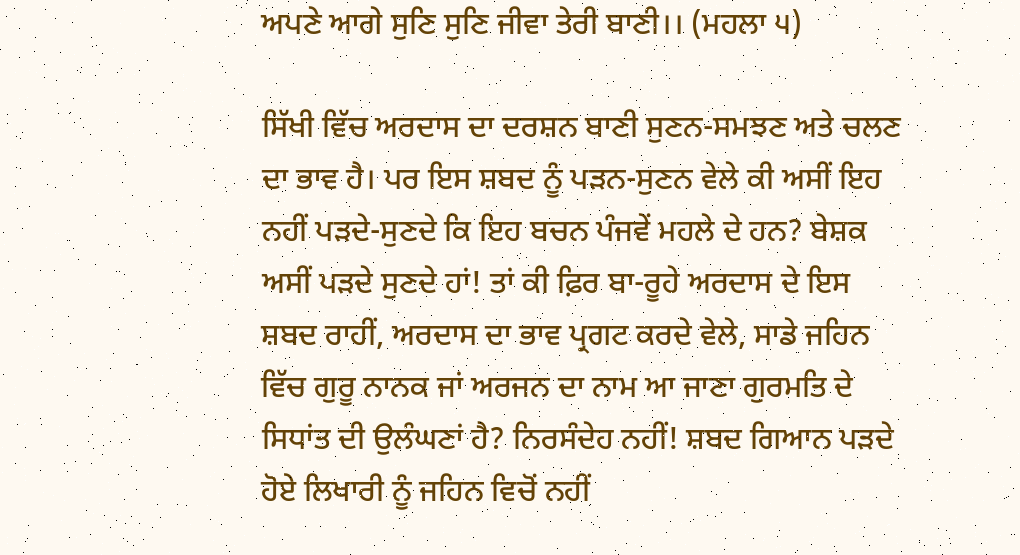ਅਪਣੇ ਆਗੇ ਸੁਣਿ ਸੁਣਿ ਜੀਵਾ ਤੇਰੀ ਬਾਣੀ।। (ਮਹਲਾ ੫)

ਸਿੱਖੀ ਵਿੱਚ ਅਰਦਾਸ ਦਾ ਦਰਸ਼ਨ ਬਾਣੀ ਸੁਣਨ-ਸਮਝਣ ਅਤੇ ਚਲਣ ਦਾ ਭਾਵ ਹੈ। ਪਰ ਇਸ ਸ਼ਬਦ ਨੂੰ ਪੜਨ-ਸੁਣਨ ਵੇਲੇ ਕੀ ਅਸੀਂ ਇਹ ਨਹੀਂ ਪੜਦੇ-ਸੁਣਦੇ ਕਿ ਇਹ ਬਚਨ ਪੰਜਵੇਂ ਮਹਲੇ ਦੇ ਹਨ? ਬੇਸ਼ਕ ਅਸੀਂ ਪੜਦੇ ਸੁਣਦੇ ਹਾਂ! ਤਾਂ ਕੀ ਫ਼ਿਰ ਬਾ-ਰੂਹੇ ਅਰਦਾਸ ਦੇ ਇਸ ਸ਼ਬਦ ਰਾਹੀਂ, ਅਰਦਾਸ ਦਾ ਭਾਵ ਪ੍ਰਗਟ ਕਰਦੇ ਵੇਲੇ, ਸਾਡੇ ਜਹਿਨ ਵਿੱਚ ਗੁਰੂ ਨਾਨਕ ਜਾਂ ਅਰਜਨ ਦਾ ਨਾਮ ਆ ਜਾਣਾ ਗੁਰਮਤਿ ਦੇ ਸਿਧਾਂਤ ਦੀ ਉਲੰਘਣਾਂ ਹੈ? ਨਿਰਸੰਦੇਹ ਨਹੀਂ! ਸ਼ਬਦ ਗਿਆਨ ਪੜਦੇ ਹੋਏ ਲਿਖਾਰੀ ਨੂੰ ਜਹਿਨ ਵਿਚੋਂ ਨਹੀਂ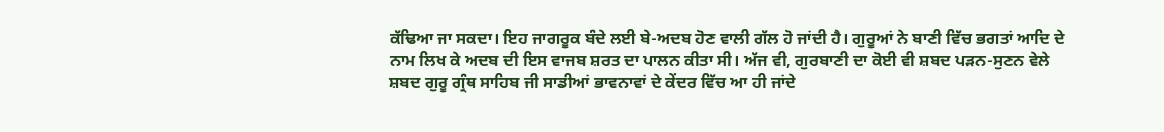ਕੱਢਿਆ ਜਾ ਸਕਦਾ। ਇਹ ਜਾਗਰੂਕ ਬੰਦੇ ਲਈ ਬੇ-ਅਦਬ ਹੋਣ ਵਾਲੀ ਗੱਲ ਹੋ ਜਾਂਦੀ ਹੈ। ਗੁਰੂਆਂ ਨੇ ਬਾਣੀ ਵਿੱਚ ਭਗਤਾਂ ਆਦਿ ਦੇ ਨਾਮ ਲਿਖ ਕੇ ਅਦਬ ਦੀ ਇਸ ਵਾਜਬ ਸ਼ਰਤ ਦਾ ਪਾਲਨ ਕੀਤਾ ਸੀ। ਅੱਜ ਵੀ, ਗੁਰਬਾਣੀ ਦਾ ਕੋਈ ਵੀ ਸ਼ਬਦ ਪੜਨ-ਸੁਣਨ ਵੇਲੇ ਸ਼ਬਦ ਗੁਰੂ ਗ੍ਰੰਥ ਸਾਹਿਬ ਜੀ ਸਾਡੀਆਂ ਭਾਵਨਾਵਾਂ ਦੇ ਕੇਂਦਰ ਵਿੱਚ ਆ ਹੀ ਜਾਂਦੇ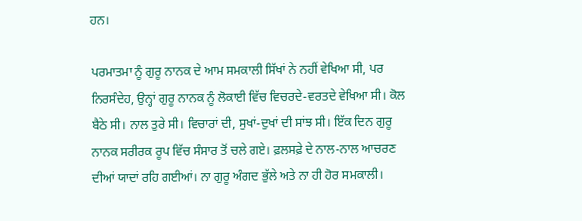ਹਨ।

ਪਰਮਾਤਮਾ ਨੂੰ ਗੁਰੂ ਨਾਨਕ ਦੇ ਆਮ ਸਮਕਾਲੀ ਸਿੱਖਾਂ ਨੇ ਨਹੀਂ ਵੇਖਿਆ ਸੀ, ਪਰ ਨਿਰਸੰਦੇਹ, ਉਨ੍ਹਾਂ ਗੁਰੂ ਨਾਨਕ ਨੂੰ ਲੋਕਾਈ ਵਿੱਚ ਵਿਚਰਦੇ-ਵਰਤਦੇ ਵੇਖਿਆ ਸੀ। ਕੋਲ ਬੈਠੇ ਸੀ। ਨਾਲ ਤੁਰੇ ਸੀ। ਵਿਚਾਰਾਂ ਦੀ, ਸੁਖਾਂ-ਦੁਖਾਂ ਦੀ ਸਾਂਝ ਸੀ। ਇੱਕ ਦਿਨ ਗੁਰੂ ਨਾਨਕ ਸਰੀਰਕ ਰੂਪ ਵਿੱਚ ਸੰਸਾਰ ਤੋਂ ਚਲੇ ਗਏ। ਫ਼ਲਸਫ਼ੇ ਦੇ ਨਾਲ-ਨਾਲ ਆਚਰਣ ਦੀਆਂ ਯਾਦਾਂ ਰਹਿ ਗਈਆਂ। ਨਾ ਗੁਰੂ ਅੰਗਦ ਭੁੱਲੇ ਅਤੇ ਨਾ ਹੀ ਹੋਰ ਸਮਕਾਲੀ।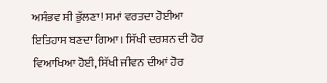ਅਸੰਭਵ ਸੀ ਭੁੱਲਣਾ! ਸਮਾਂ ਵਰਤਦਾ ਹੋਈਆ ਇਤਿਹਾਸ ਬਣਦਾ ਗਿਆ। ਸਿੱਖੀ ਦਰਸ਼ਨ ਦੀ ਹੋਰ ਵਿਆਖਿਆ ਹੋਈ, ਸਿੱਖੀ ਜੀਵਨ ਦੀਆਂ ਹੋਰ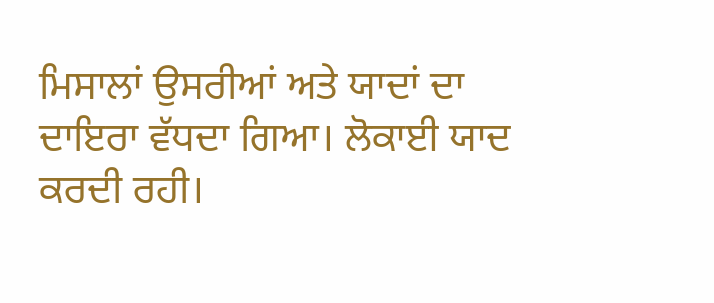ਮਿਸਾਲਾਂ ਉਸਰੀਆਂ ਅਤੇ ਯਾਦਾਂ ਦਾ ਦਾਇਰਾ ਵੱਧਦਾ ਗਿਆ। ਲੋਕਾਈ ਯਾਦ ਕਰਦੀ ਰਹੀ।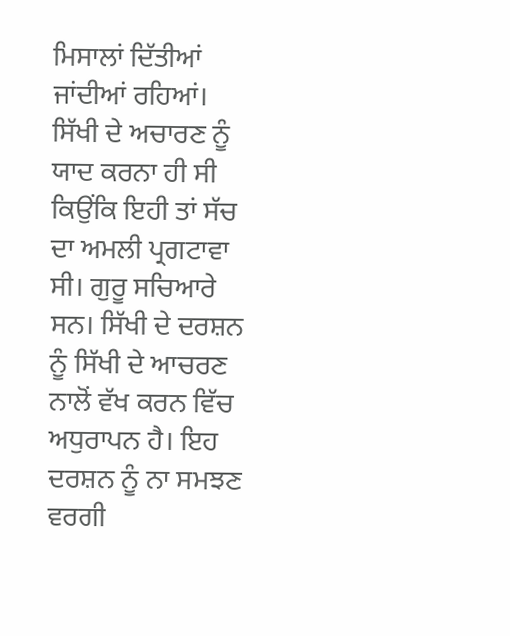ਮਿਸਾਲਾਂ ਦਿੱਤੀਆਂ ਜਾਂਦੀਆਂ ਰਹਿਆਂ। ਸਿੱਖੀ ਦੇ ਅਚਾਰਣ ਨੂੰ ਯਾਦ ਕਰਨਾ ਹੀ ਸੀ ਕਿਉਂਕਿ ਇਹੀ ਤਾਂ ਸੱਚ ਦਾ ਅਮਲੀ ਪ੍ਰਗਟਾਵਾ ਸੀ। ਗੁਰੂ ਸਚਿਆਰੇ ਸਨ। ਸਿੱਖੀ ਦੇ ਦਰਸ਼ਨ ਨੂੰ ਸਿੱਖੀ ਦੇ ਆਚਰਣ ਨਾਲੋਂ ਵੱਖ ਕਰਨ ਵਿੱਚ ਅਧੁਰਾਪਨ ਹੈ। ਇਹ ਦਰਸ਼ਨ ਨੂੰ ਨਾ ਸਮਝਣ ਵਰਗੀ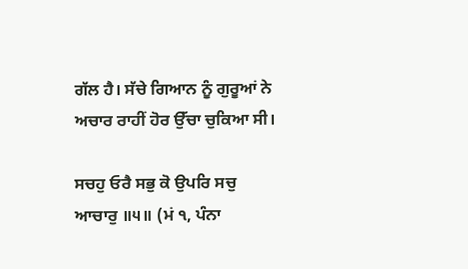ਗੱਲ ਹੈ। ਸੱਚੇ ਗਿਆਨ ਨੂੰ ਗੁਰੂਆਂ ਨੇ ਅਚਾਰ ਰਾਹੀਂ ਹੋਰ ਉੱਚਾ ਚੁਕਿਆ ਸੀ।

ਸਚਹੁ ਓਰੈ ਸਭੁ ਕੋ ਉਪਰਿ ਸਚੁ ਆਚਾਰੁ ॥੫॥ (ਮਂ ੧, ਪੰਨਾ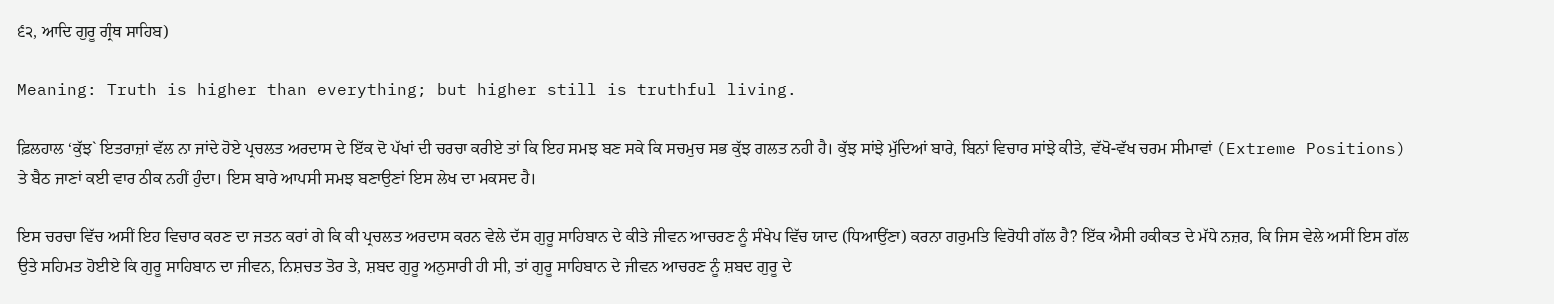੬੨, ਆਦਿ ਗੁਰੂ ਗ੍ਰੰਥ ਸਾਹਿਬ)

Meaning: Truth is higher than everything; but higher still is truthful living.

ਫ਼ਿਲਹਾਲ ‘ਕੁੱਝ` ਇਤਰਾਜ਼ਾਂ ਵੱਲ ਨਾ ਜਾਂਦੇ ਹੋਏ ਪ੍ਰਚਲਤ ਅਰਦਾਸ ਦੇ ਇੱਕ ਦੋ ਪੱਖਾਂ ਦੀ ਚਰਚਾ ਕਰੀਏ ਤਾਂ ਕਿ ਇਹ ਸਮਝ ਬਣ ਸਕੇ ਕਿ ਸਚਮੁਚ ਸਭ ਕੁੱਝ ਗਲਤ ਨਹੀ ਹੈ। ਕੁੱਝ ਸਾਂਝੇ ਮੁੱਦਿਆਂ ਬਾਰੇ, ਬਿਨਾਂ ਵਿਚਾਰ ਸਾਂਝੇ ਕੀਤੇ, ਵੱਖੋ-ਵੱਖ ਚਰਮ ਸੀਮਾਵਾਂ (Extreme Positions) ਤੇ ਬੈਠ ਜਾਣਾਂ ਕਈ ਵਾਰ ਠੀਕ ਨਹੀਂ ਹੁੰਦਾ। ਇਸ ਬਾਰੇ ਆਪਸੀ ਸਮਝ ਬਣਾਉਣਾਂ ਇਸ ਲੇਖ ਦਾ ਮਕਸਦ ਹੈ।

ਇਸ ਚਰਚਾ ਵਿੱਚ ਅਸੀਂ ਇਹ ਵਿਚਾਰ ਕਰਣ ਦਾ ਜਤਨ ਕਰਾਂ ਗੇ ਕਿ ਕੀ ਪ੍ਰਚਲਤ ਅਰਦਾਸ ਕਰਨ ਵੇਲੇ ਦੱਸ ਗੁਰੂ ਸਾਹਿਬਾਨ ਦੇ ਕੀਤੇ ਜੀਵਨ ਆਚਰਣ ਨੂੰ ਸੰਖੇਪ ਵਿੱਚ ਯਾਦ (ਧਿਆਉਂਣਾ) ਕਰਨਾ ਗਰੁਮਤਿ ਵਿਰੋਧੀ ਗੱਲ ਹੈ? ਇੱਕ ਐਸੀ ਹਕੀਕਤ ਦੇ ਮੱਧੇ ਨਜ਼ਰ, ਕਿ ਜਿਸ ਵੇਲੇ ਅਸੀਂ ਇਸ ਗੱਲ ਉਤੇ ਸਹਿਮਤ ਹੋਈਏ ਕਿ ਗੁਰੂ ਸਾਹਿਬਾਨ ਦਾ ਜੀਵਨ, ਨਿਸ਼ਚਤ ਤੋਰ ਤੇ, ਸ਼ਬਦ ਗੁਰੂ ਅਨੁਸਾਰੀ ਹੀ ਸੀ, ਤਾਂ ਗੁਰੂ ਸਾਹਿਬਾਨ ਦੇ ਜੀਵਨ ਆਚਰਣ ਨੂੰ ਸ਼ਬਦ ਗੁਰੂ ਦੇ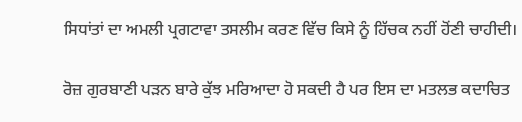ਸਿਧਾਂਤਾਂ ਦਾ ਅਮਲੀ ਪ੍ਰਗਟਾਵਾ ਤਸਲੀਮ ਕਰਣ ਵਿੱਚ ਕਿਸੇ ਨੂੰ ਹਿੱਚਕ ਨਹੀਂ ਹੋਂਣੀ ਚਾਹੀਦੀ।

ਰੋਜ਼ ਗੁਰਬਾਣੀ ਪੜਨ ਬਾਰੇ ਕੁੱਝ ਮਰਿਆਦਾ ਹੋ ਸਕਦੀ ਹੈ ਪਰ ਇਸ ਦਾ ਮਤਲਭ ਕਦਾਚਿਤ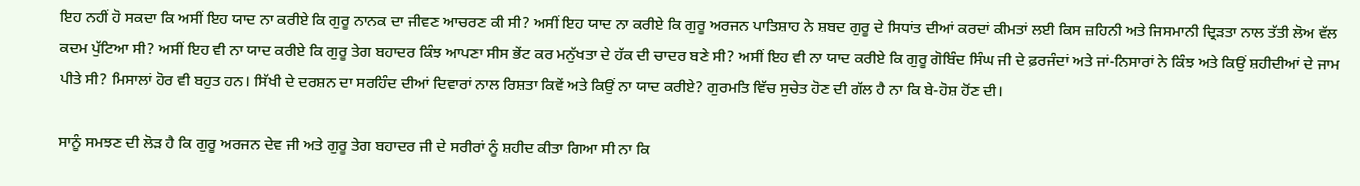ਇਹ ਨਹੀਂ ਹੋ ਸਕਦਾ ਕਿ ਅਸੀਂ ਇਹ ਯਾਦ ਨਾ ਕਰੀਏ ਕਿ ਗੁਰੂ ਨਾਨਕ ਦਾ ਜੀਵਣ ਆਚਰਣ ਕੀ ਸੀ? ਅਸੀਂ ਇਹ ਯਾਦ ਨਾ ਕਰੀਏ ਕਿ ਗੁਰੂ ਅਰਜਨ ਪਾਤਿਸ਼ਾਹ ਨੇ ਸ਼ਬਦ ਗੁਰੂ ਦੇ ਸਿਧਾਂਤ ਦੀਆਂ ਕਰਦਾਂ ਕੀਮਤਾਂ ਲਈ ਕਿਸ ਜ਼ਹਿਨੀ ਅਤੇ ਜਿਸਮਾਨੀ ਦ੍ਰਿੜਤਾ ਨਾਲ ਤੱਤੀ ਲੋਅ ਵੱਲ ਕਦਮ ਪੁੱਟਿਆ ਸੀ? ਅਸੀਂ ਇਹ ਵੀ ਨਾ ਯਾਦ ਕਰੀਏ ਕਿ ਗੁਰੂ ਤੇਗ ਬਹਾਦਰ ਕਿੰਝ ਆਪਣਾ ਸੀਸ ਭੇਂਟ ਕਰ ਮਨੁੱਖਤਾ ਦੇ ਹੱਕ ਦੀ ਚਾਦਰ ਬਣੇ ਸੀ? ਅਸੀਂ ਇਹ ਵੀ ਨਾ ਯਾਦ ਕਰੀਏ ਕਿ ਗੁਰੂ ਗੋਬਿੰਦ ਸਿੰਘ ਜੀ ਦੇ ਫ਼ਰਜੰਦਾਂ ਅਤੇ ਜਾਂ-ਨਿਸਾਰਾਂ ਨੇ ਕਿੰਝ ਅਤੇ ਕਿਉਂ ਸ਼ਹੀਦੀਆਂ ਦੇ ਜਾਮ ਪੀਤੇ ਸੀ? ਮਿਸਾਲਾਂ ਹੋਰ ਵੀ ਬਹੁਤ ਹਨ। ਸਿੱਖੀ ਦੇ ਦਰਸ਼ਨ ਦਾ ਸਰਹਿੰਦ ਦੀਆਂ ਦਿਵਾਰਾਂ ਨਾਲ ਰਿਸ਼ਤਾ ਕਿਵੇਂ ਅਤੇ ਕਿਉਂ ਨਾ ਯਾਦ ਕਰੀਏ? ਗੁਰਮਤਿ ਵਿੱਚ ਸੁਚੇਤ ਹੋਣ ਦੀ ਗੱਲ ਹੈ ਨਾ ਕਿ ਬੇ-ਹੋਸ਼ ਹੋਂਣ ਦੀ।

ਸਾਨੂੰ ਸਮਝਣ ਦੀ ਲੋੜ ਹੈ ਕਿ ਗੁਰੂ ਅਰਜਨ ਦੇਵ ਜੀ ਅਤੇ ਗੁਰੂ ਤੇਗ ਬਹਾਦਰ ਜੀ ਦੇ ਸਰੀਰਾਂ ਨੂੰ ਸ਼ਹੀਦ ਕੀਤਾ ਗਿਆ ਸੀ ਨਾ ਕਿ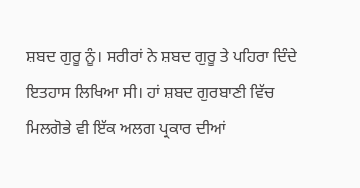ਸ਼ਬਦ ਗੁਰੂ ਨੂੰ। ਸਰੀਰਾਂ ਨੇ ਸ਼ਬਦ ਗੁਰੂ ਤੇ ਪਹਿਰਾ ਦਿੰਦੇ ਇਤਹਾਸ ਲਿਖਿਆ ਸੀ। ਹਾਂ ਸ਼ਬਦ ਗੁਰਬਾਣੀ ਵਿੱਚ ਮਿਲਗੋਭੇ ਵੀ ਇੱਕ ਅਲਗ ਪ੍ਰਕਾਰ ਦੀਆਂ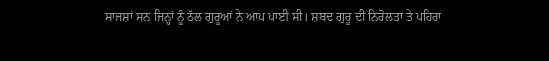ਸਾਜਸ਼ਾਂ ਸਨ ਜਿਨ੍ਹਾਂ ਨੂੰ ਠੱਲ ਗੁਰੂਆਂ ਨੇ ਆਪ ਪਾਈ ਸੀ। ਸ਼ਬਦ ਗੁਰੂ ਦੀ ਨਿਰੋਲਤਾ ਤੇ ਪਹਿਰਾ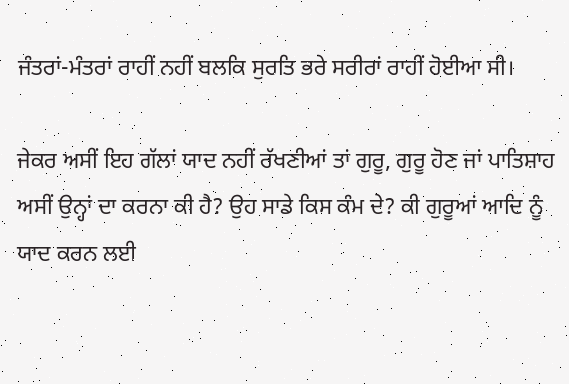ਜੰਤਰਾਂ-ਮੰਤਰਾਂ ਰਾਹੀਂ ਨਹੀਂ ਬਲਕਿ ਸੁਰਤਿ ਭਰੇ ਸਰੀਰਾਂ ਰਾਹੀਂ ਹੋਈਆ ਸੀ।

ਜੇਕਰ ਅਸੀਂ ਇਹ ਗੱਲਾਂ ਯਾਦ ਨਹੀਂ ਰੱਖਣੀਆਂ ਤਾਂ ਗੁਰੂ, ਗੁਰੂ ਹੋਣ ਜਾਂ ਪਾਤਿਸ਼ਾਹ ਅਸੀਂ ਉਨ੍ਹਾਂ ਦਾ ਕਰਨਾ ਕੀ ਹੈ? ਉਹ ਸਾਡੇ ਕਿਸ ਕੰਮ ਦੇ? ਕੀ ਗੁਰੂਆਂ ਆਦਿ ਨੂੰ ਯਾਦ ਕਰਨ ਲਈ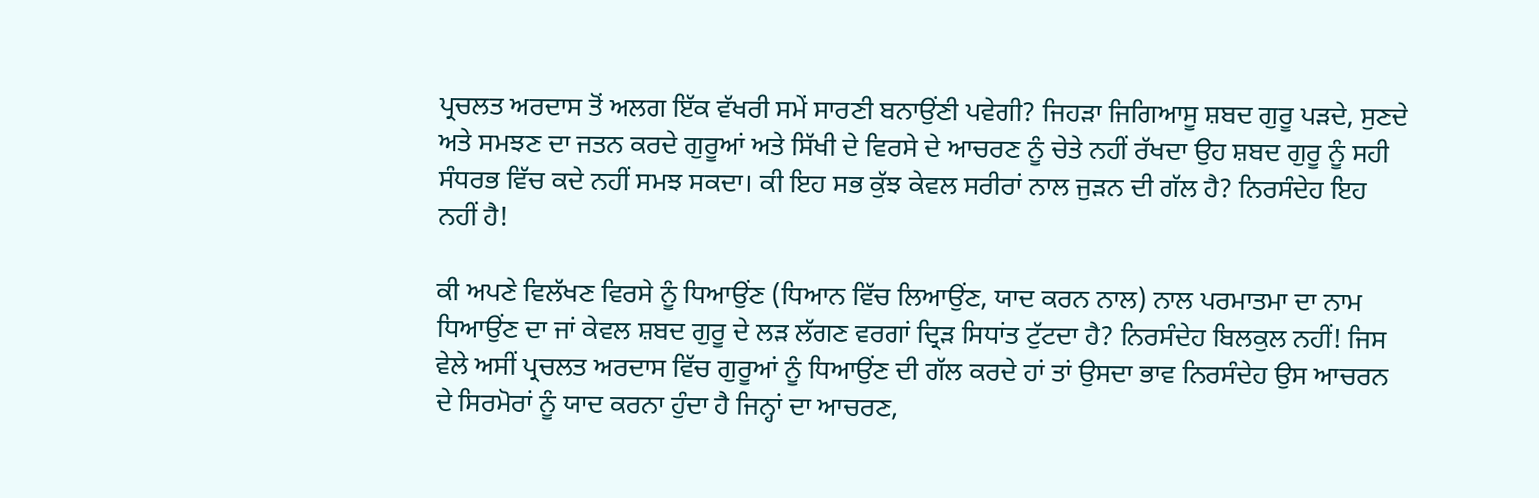ਪ੍ਰਚਲਤ ਅਰਦਾਸ ਤੋਂ ਅਲਗ ਇੱਕ ਵੱਖਰੀ ਸਮੇਂ ਸਾਰਣੀ ਬਨਾਉਂਣੀ ਪਵੇਗੀ? ਜਿਹੜਾ ਜਿਗਿਆਸੂ ਸ਼ਬਦ ਗੁਰੂ ਪੜਦੇ, ਸੁਣਦੇ ਅਤੇ ਸਮਝਣ ਦਾ ਜਤਨ ਕਰਦੇ ਗੁਰੂਆਂ ਅਤੇ ਸਿੱਖੀ ਦੇ ਵਿਰਸੇ ਦੇ ਆਚਰਣ ਨੂੰ ਚੇਤੇ ਨਹੀਂ ਰੱਖਦਾ ਉਹ ਸ਼ਬਦ ਗੁਰੂ ਨੂੰ ਸਹੀ ਸੰਧਰਭ ਵਿੱਚ ਕਦੇ ਨਹੀਂ ਸਮਝ ਸਕਦਾ। ਕੀ ਇਹ ਸਭ ਕੁੱਝ ਕੇਵਲ ਸਰੀਰਾਂ ਨਾਲ ਜੁੜਨ ਦੀ ਗੱਲ ਹੈ? ਨਿਰਸੰਦੇਹ ਇਹ ਨਹੀਂ ਹੈ!

ਕੀ ਅਪਣੇ ਵਿਲੱਖਣ ਵਿਰਸੇ ਨੂੰ ਧਿਆਉਂਣ (ਧਿਆਨ ਵਿੱਚ ਲਿਆਉਂਣ, ਯਾਦ ਕਰਨ ਨਾਲ) ਨਾਲ ਪਰਮਾਤਮਾ ਦਾ ਨਾਮ ਧਿਆਉਂਣ ਦਾ ਜਾਂ ਕੇਵਲ ਸ਼ਬਦ ਗੁਰੂ ਦੇ ਲੜ ਲੱਗਣ ਵਰਗਾਂ ਦ੍ਰਿੜ ਸਿਧਾਂਤ ਟੁੱਟਦਾ ਹੈ? ਨਿਰਸੰਦੇਹ ਬਿਲਕੁਲ ਨਹੀਂ! ਜਿਸ ਵੇਲੇ ਅਸੀਂ ਪ੍ਰਚਲਤ ਅਰਦਾਸ ਵਿੱਚ ਗੁਰੂਆਂ ਨੂੰ ਧਿਆਉਂਣ ਦੀ ਗੱਲ ਕਰਦੇ ਹਾਂ ਤਾਂ ਉਸਦਾ ਭਾਵ ਨਿਰਸੰਦੇਹ ਉਸ ਆਚਰਨ ਦੇ ਸਿਰਮੋਰਾਂ ਨੂੰ ਯਾਦ ਕਰਨਾ ਹੁੰਦਾ ਹੈ ਜਿਨ੍ਹਾਂ ਦਾ ਆਚਰਣ,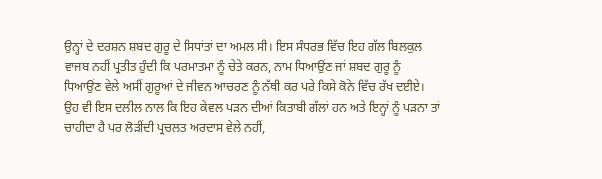ਉਨ੍ਹਾਂ ਦੇ ਦਰਸ਼ਨ ਸ਼ਬਦ ਗੁਰੂ ਦੇ ਸਿਧਾਂਤਾਂ ਦਾ ਅਮਲ ਸੀ। ਇਸ ਸੰਧਰਭ ਵਿੱਚ ਇਹ ਗੱਲ ਬਿਲਕੁਲ ਵਾਜਬ ਨਹੀਂ ਪ੍ਰਤੀਤ ਹੁੰਦੀ ਕਿ ਪਰਮਾਤਮਾ ਨੂੰ ਚੇਤੇ ਕਰਨ, ਨਾਮ ਧਿਆਉਂਣ ਜਾਂ ਸ਼ਬਦ ਗੁਰੂ ਨੂੰ ਧਿਆਉਂਣ ਵੇਲੇ ਅਸੀਂ ਗੁਰੂਆਂ ਦੇ ਜੀਵਨ ਆਚਰਣ ਨੂੰ ਨੱਥੀ ਕਰ ਪਰੇ ਕਿਸੇ ਕੋਨੇ ਵਿੱਚ ਰੱਖ ਦਈਏ। ਉਹ ਵੀ ਇਸ ਦਲੀਲ ਨਾਲ ਕਿ ਇਹ ਕੇਵਲ ਪੜਨ ਦੀਆਂ ਕਿਤਾਬੀ ਗੱਲਾਂ ਹਨ ਅਤੇ ਇਨ੍ਹਾਂ ਨੂੰ ਪੜਨਾ ਤਾਂ ਚਾਹੀਦਾ ਹੈ ਪਰ ਲੋੜੀਂਦੀ ਪ੍ਰਚਲਤ ਅਰਦਾਸ ਵੇਲੇ ਨਹੀਂ,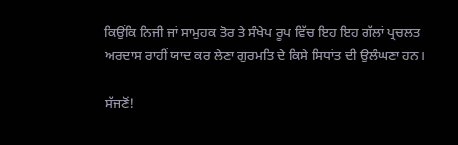ਕਿਉਂਕਿ ਨਿਜੀ ਜਾਂ ਸਾਮੁਹਕ ਤੋਰ ਤੇ ਸੰਖੇਪ ਰੂਪ ਵਿੱਚ ਇਹ ਇਹ ਗੱਲਾਂ ਪ੍ਰਚਲਤ ਅਰਦਾਸ ਰਾਹੀਂ ਯਾਦ ਕਰ ਲੇਣਾ ਗੁਰਮਤਿ ਦੇ ਕਿਸੇ ਸਿਧਾਂਤ ਦੀ ਉਲੰਘਣਾ ਹਨ।

ਸੱਜਣੋਂ!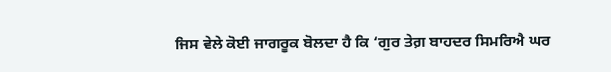ਜਿਸ ਵੇਲੇ ਕੋਈ ਜਾਗਰੂਕ ਬੋਲਦਾ ਹੈ ਕਿ ‘ਗੁਰ ਤੇਗ਼ ਬਾਹਦਰ ਸਿਮਰਿਐ ਘਰ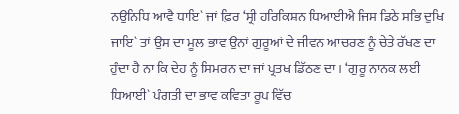ਨਉਨਿਧਿ ਆਵੈ ਧਾਇ` ਜਾਂ ਫ਼ਿਰ ‘ਸ੍ਰੀ ਹਰਿਕਿਸ਼ਨ ਧਿਆਈਐ ਜਿਸ ਡਿਠੇ ਸਭਿ ਦੁਖਿ ਜਾਇ` ਤਾਂ ਉਸ ਦਾ ਮੂਲ ਭਾਵ ਉਨਾਂ ਗੁਰੂਆਂ ਦੇ ਜੀਵਨ ਆਚਰਣ ਨੂੰ ਚੇਤੇ ਰੱਖਣ ਦਾ ਹੁੰਦਾ ਹੈ ਨਾ ਕਿ ਦੇਹ ਨੂੰ ਸਿਮਰਨ ਦਾ ਜਾਂ ਪ੍ਰਤਖ ਡਿੱਠਣ ਦਾ। ‘ਗੁਰੂ ਨਾਨਕ ਲਈ ਧਿਆਈ` ਪੰਗਤੀ ਦਾ ਭਾਵ ਕਵਿਤਾ ਰੂਪ ਵਿੱਚ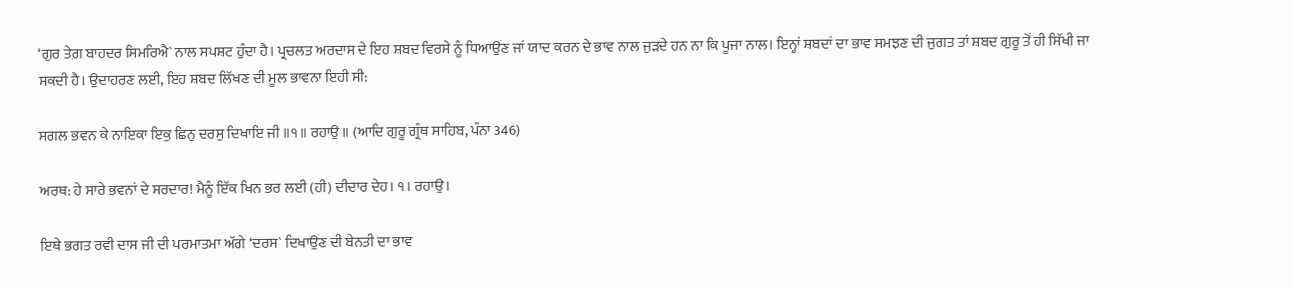‘ਗੁਰ ਤੇਗ਼ ਬਾਹਦਰ ਸਿਮਰਿਐ` ਨਾਲ ਸਪਸ਼ਟ ਹੁੰਦਾ ਹੈ। ਪ੍ਰਚਲਤ ਅਰਦਾਸ ਦੇ ਇਹ ਸ਼ਬਦ ਵਿਰਸੇ ਨੂੰ ਧਿਆਉਂਣ ਜਾਂ ਯਾਦ ਕਰਨ ਦੇ ਭਾਵ ਨਾਲ ਜੁੜਦੇ ਹਨ ਨਾ ਕਿ ਪੂਜਾ ਨਾਲ। ਇਨ੍ਹਾਂ ਸ਼ਬਦਾਂ ਦਾ ਭਾਵ ਸਮਝਣ ਦੀ ਜੁਗਤ ਤਾਂ ਸ਼ਬਦ ਗੁਰੂ ਤੋਂ ਹੀ ਸਿੱਖੀ ਜਾ ਸਕਦੀ ਹੈ। ਉਦਾਹਰਣ ਲਈ, ਇਹ ਸ਼ਬਦ ਲਿੱਖਣ ਦੀ ਮੂਲ ਭਾਵਨਾ ਇਹੀ ਸੀ:

ਸਗਲ ਭਵਨ ਕੇ ਨਾਇਕਾ ਇਕੁ ਛਿਨੁ ਦਰਸੁ ਦਿਖਾਇ ਜੀ ॥੧॥ ਰਹਾਉ ॥ (ਆਦਿ ਗੁਰੂ ਗ੍ਰੰਥ ਸਾਹਿਬ, ਪੰਨਾ 346)

ਅਰਥ: ਹੇ ਸਾਰੇ ਭਵਨਾਂ ਦੇ ਸਰਦਾਰ! ਮੈਨੂੰ ਇੱਕ ਖਿਨ ਭਰ ਲਈ (ਹੀ) ਦੀਦਾਰ ਦੇਹ। ੧। ਰਹਾਉ।

ਇਥੇ ਭਗਤ ਰਵੀ ਦਾਸ ਜੀ ਦੀ ਪਰਮਾਤਮਾ ਅੱਗੇ ‘ਦਰਸ` ਦਿਖਾਉਂਣ ਦੀ ਬੇਨਤੀ ਦਾ ਭਾਵ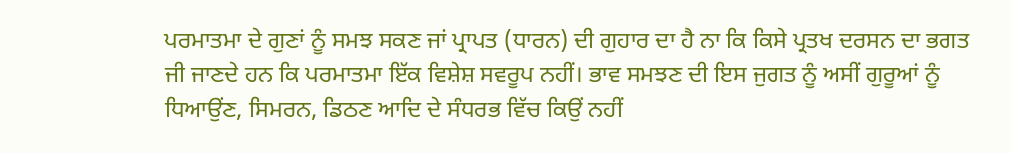ਪਰਮਾਤਮਾ ਦੇ ਗੁਣਾਂ ਨੂੰ ਸਮਝ ਸਕਣ ਜਾਂ ਪ੍ਰਾਪਤ (ਧਾਰਨ) ਦੀ ਗੁਹਾਰ ਦਾ ਹੈ ਨਾ ਕਿ ਕਿਸੇ ਪ੍ਰਤਖ ਦਰਸਨ ਦਾ ਭਗਤ ਜੀ ਜਾਣਦੇ ਹਨ ਕਿ ਪਰਮਾਤਮਾ ਇੱਕ ਵਿਸ਼ੇਸ਼ ਸਵਰੂਪ ਨਹੀਂ। ਭਾਵ ਸਮਝਣ ਦੀ ਇਸ ਜੁਗਤ ਨੂੰ ਅਸੀਂ ਗੁਰੂਆਂ ਨੂੰ ਧਿਆਉਂਣ, ਸਿਮਰਨ, ਡਿਠਣ ਆਦਿ ਦੇ ਸੰਧਰਭ ਵਿੱਚ ਕਿਉਂ ਨਹੀਂ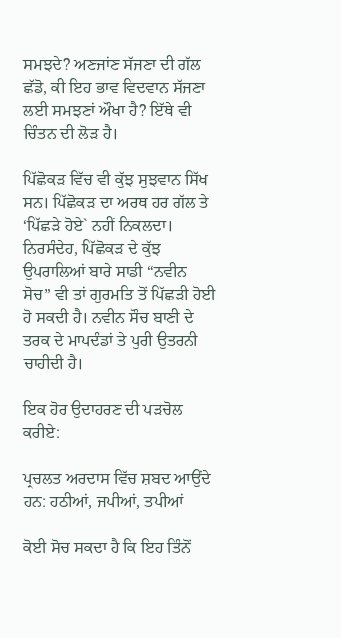ਸਮਝਦੇ? ਅਣਜਾਂਣ ਸੱਜਣਾ ਦੀ ਗੱਲ ਛੱਡੋ, ਕੀ ਇਹ ਭਾਵ ਵਿਦਵਾਨ ਸੱਜਣਾ ਲਈ ਸਮਝਣਾਂ ਔਖਾ ਹੈ? ਇੱਥੇ ਵੀ ਚਿੰਤਨ ਦੀ ਲੋੜ ਹੈ।

ਪਿੱਛੋਕੜ ਵਿੱਚ ਵੀ ਕੁੱਝ ਸੁਝਵਾਨ ਸਿੱਖ ਸਨ। ਪਿੱਛੋਕੜ ਦਾ ਅਰਥ ਹਰ ਗੱਲ ਤੇ ‘ਪਿੱਛੜੇ ਹੋਏ` ਨਹੀਂ ਨਿਕਲਦਾ। ਨਿਰਸੰਦੇਹ, ਪਿੱਛੋਕੜ ਦੇ ਕੁੱਝ ਉਪਰਾਲਿਆਂ ਬਾਰੇ ਸਾਡੀ “ਨਵੀਨ ਸੋਚ” ਵੀ ਤਾਂ ਗੁਰਮਤਿ ਤੋਂ ਪਿੱਛੜੀ ਹੋਈ ਹੋ ਸਕਦੀ ਹੈ। ਨਵੀਨ ਸੌਚ ਬਾਣੀ ਦੇ ਤਰਕ ਦੇ ਮਾਪਦੰਡਾਂ ਤੇ ਪੁਰੀ ਉਤਰਨੀ ਚਾਹੀਦੀ ਹੈ।

ਇਕ ਹੋਰ ਉਦਾਹਰਣ ਦੀ ਪੜਚੋਲ ਕਰੀਏ:

ਪ੍ਰਚਲਤ ਅਰਦਾਸ ਵਿੱਚ ਸ਼ਬਦ ਆਉਂਦੇ ਹਨ: ਹਠੀਆਂ, ਜਪੀਆਂ, ਤਪੀਆਂ

ਕੋਈ ਸੋਚ ਸਕਦਾ ਹੈ ਕਿ ਇਹ ਤਿੰਨੋਂ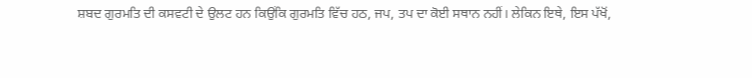ਸ਼ਬਦ ਗੁਰਮਤਿ ਦੀ ਕਸਵਟੀ ਦੇ ਉਲਟ ਹਨ ਕਿਉਂਕਿ ਗੁਰਮਤਿ ਵਿੱਚ ਹਠ, ਜਪ, ਤਪ ਦਾ ਕੋਈ ਸਥਾਨ ਨਹੀਂ। ਲੇਕਿਨ ਇਥੇ, ਇਸ ਪੱਖੋਂ,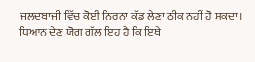ਜਲਦਬਾਜੀ ਵਿੱਚ ਕੋਈ ਨਿਰਨਾ ਕੱਡ ਲੇਣਾ ਠੀਕ ਨਹੀਂ ਹੋ ਸਕਦਾ। ਧਿਆਨ ਦੇਣ ਯੋਗ ਗੱਲ ਇਹ ਹੈ ਕਿ ਇਥੇ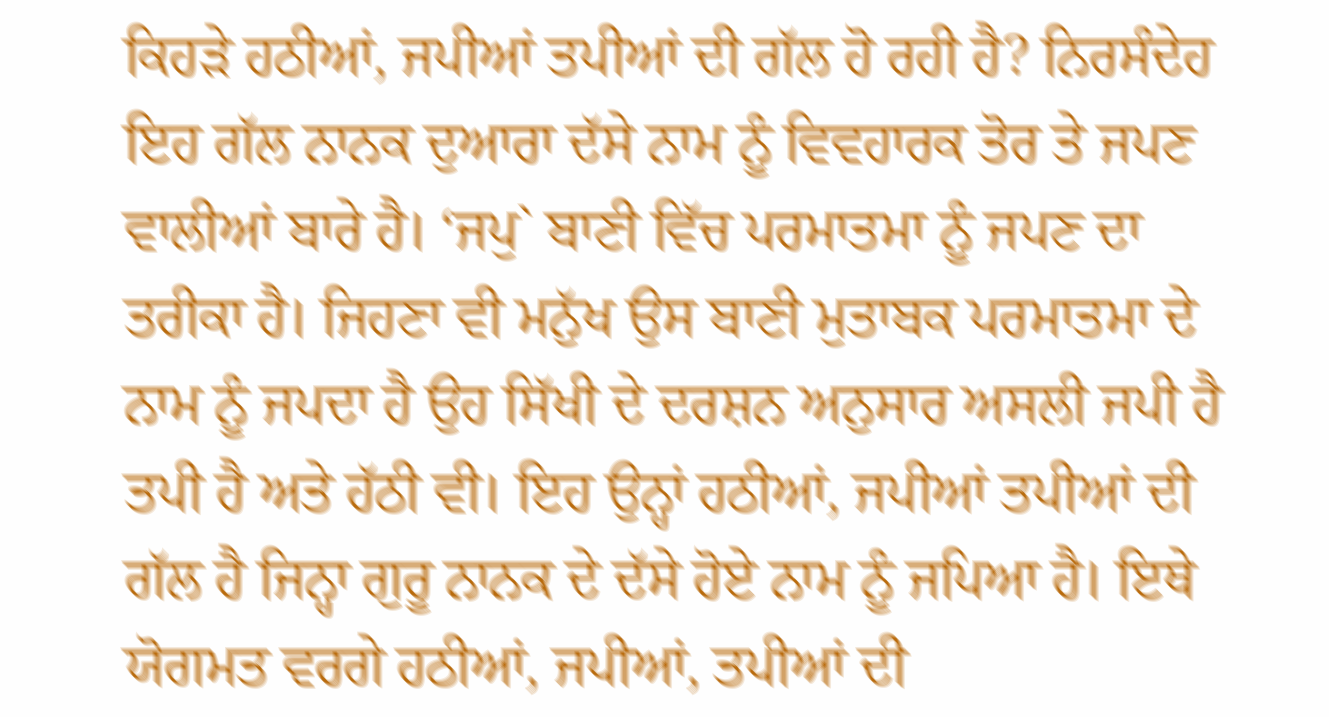ਕਿਹੜੇ ਹਠੀਆਂ, ਜਪੀਆਂ ਤਪੀਆਂ ਦੀ ਗੱਲ ਹੋ ਰਹੀ ਹੈ? ਨਿਰਸੰਦੇਹ ਇਹ ਗੱਲ ਨਾਨਕ ਦੁਆਰਾ ਦੱਸੇ ਨਾਮ ਨੂੰ ਵਿਵਹਾਰਕ ਤੋਰ ਤੇ ਜਪਣ ਵਾਲੀਆਂ ਬਾਰੇ ਹੈ। ‘ਜਪੁ` ਬਾਣੀ ਵਿੱਚ ਪਰਮਾਤਮਾ ਨੂੰ ਜਪਣ ਦਾ ਤਰੀਕਾ ਹੈ। ਜਿਹਣਾ ਵੀ ਮਨੁੱਖ ਉਸ ਬਾਣੀ ਮੁਤਾਬਕ ਪਰਮਾਤਮਾ ਦੇ ਨਾਮ ਨੂੰ ਜਪਦਾ ਹੈ ਉਹ ਸਿੱਖੀ ਦੇ ਦਰਸ਼ਨ ਅਨੁਸਾਰ ਅਸਲੀ ਜਪੀ ਹੈ ਤਪੀ ਹੈ ਅਤੇ ਹੱਠੀ ਵੀ। ਇਹ ਉਨ੍ਹਾਂ ਹਠੀਆਂ, ਜਪੀਆਂ ਤਪੀਆਂ ਦੀ ਗੱਲ ਹੈ ਜਿਨ੍ਹਾ ਗੁਰੂ ਨਾਨਕ ਦੇ ਦੱਸੇ ਹੋਏ ਨਾਮ ਨੂੰ ਜਪਿਆ ਹੈ। ਇਥੇ ਯੋਗਮਤ ਵਰਗੇ ਹਠੀਆਂ, ਜਪੀਆਂ, ਤਪੀਆਂ ਦੀ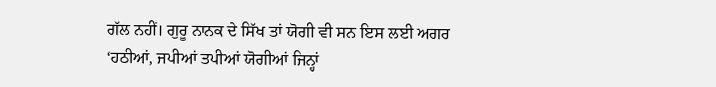ਗੱਲ ਨਹੀਂ। ਗੁਰੂ ਨਾਨਕ ਦੇ ਸਿੱਖ ਤਾਂ ਯੋਗੀ ਵੀ ਸਨ ਇਸ ਲਈ ਅਗਰ ‘ਹਠੀਆਂ, ਜਪੀਆਂ ਤਪੀਆਂ ਯੋਗੀਆਂ ਜਿਨ੍ਹਾਂ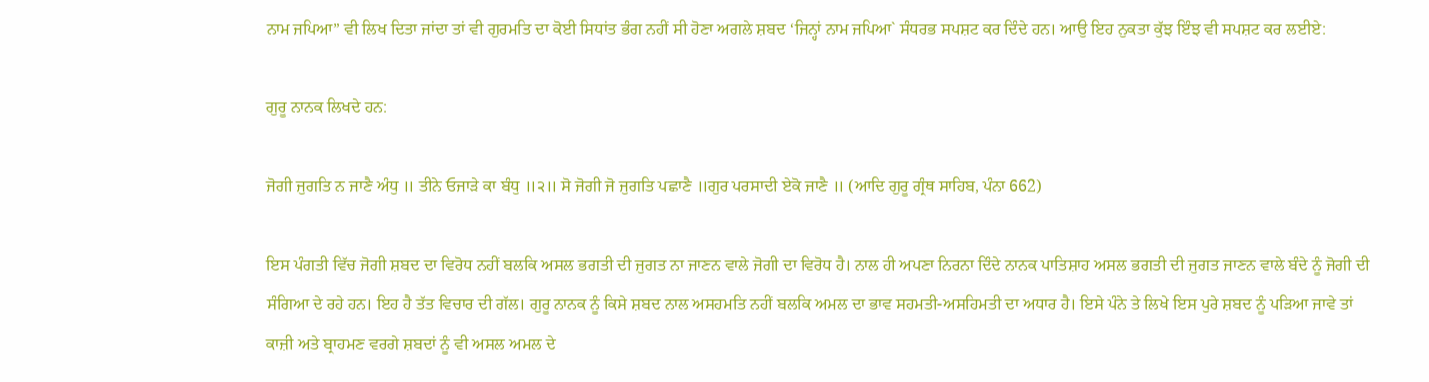ਨਾਮ ਜਪਿਆ” ਵੀ ਲਿਖ ਦਿਤਾ ਜਾਂਦਾ ਤਾਂ ਵੀ ਗੁਰਮਤਿ ਦਾ ਕੋਈ ਸਿਧਾਂਤ ਭੰਗ ਨਹੀਂ ਸੀ ਹੋਣਾ ਅਗਲੇ ਸ਼ਬਦ ‘ਜਿਨ੍ਹਾਂ ਨਾਮ ਜਪਿਆ` ਸੰਧਰਭ ਸਪਸ਼ਟ ਕਰ ਦਿੰਦੇ ਹਨ। ਆਉ ਇਹ ਨੁਕਤਾ ਕੁੱਝ ਇੰਝ ਵੀ ਸਪਸ਼ਟ ਕਰ ਲਈਏ:

ਗੁਰੂ ਨਾਨਕ ਲਿਖਦੇ ਹਨ:

ਜੋਗੀ ਜੁਗਤਿ ਨ ਜਾਣੈ ਅੰਧੁ ॥ ਤੀਨੇ ਓਜਾੜੇ ਕਾ ਬੰਧੁ ॥੨॥ ਸੋ ਜੋਗੀ ਜੋ ਜੁਗਤਿ ਪਛਾਣੈ ॥ਗੁਰ ਪਰਸਾਦੀ ਏਕੋ ਜਾਣੈ ॥ (ਆਦਿ ਗੁਰੂ ਗ੍ਰੰਥ ਸਾਹਿਬ, ਪੰਨਾ 662)

ਇਸ ਪੰਗਤੀ ਵਿੱਚ ਜੋਗੀ ਸ਼ਬਦ ਦਾ ਵਿਰੋਧ ਨਹੀਂ ਬਲਕਿ ਅਸਲ ਭਗਤੀ ਦੀ ਜੁਗਤ ਨਾ ਜਾਣਨ ਵਾਲੇ ਜੋਗੀ ਦਾ ਵਿਰੋਧ ਹੈ। ਨਾਲ ਹੀ ਅਪਣਾ ਨਿਰਨਾ ਦਿੰਦੇ ਨਾਨਕ ਪਾਤਿਸ਼ਾਹ ਅਸਲ ਭਗਤੀ ਦੀ ਜੁਗਤ ਜਾਣਨ ਵਾਲੇ ਬੰਦੇ ਨੂੰ ਜੋਗੀ ਦੀ ਸੰਗਿਆ ਦੇ ਰਹੇ ਹਨ। ਇਹ ਹੈ ਤੱਤ ਵਿਚਾਰ ਦੀ ਗੱਲ। ਗੁਰੂ ਨਾਨਕ ਨੂੰ ਕਿਸੇ ਸ਼ਬਦ ਨਾਲ ਅਸਹਮਤਿ ਨਹੀਂ ਬਲਕਿ ਅਮਲ ਦਾ ਭਾਵ ਸਹਮਤੀ-ਅਸਹਿਮਤੀ ਦਾ ਅਧਾਰ ਹੈ। ਇਸੇ ਪੰਨੇ ਤੇ ਲਿਖੇ ਇਸ ਪੁਰੇ ਸ਼ਬਦ ਨੂੰ ਪੜਿਆ ਜਾਵੇ ਤਾਂ ਕਾਜ਼ੀ ਅਤੇ ਬ੍ਰਾਹਮਣ ਵਰਗੇ ਸ਼ਬਦਾਂ ਨੂੰ ਵੀ ਅਸਲ ਅਮਲ ਦੇ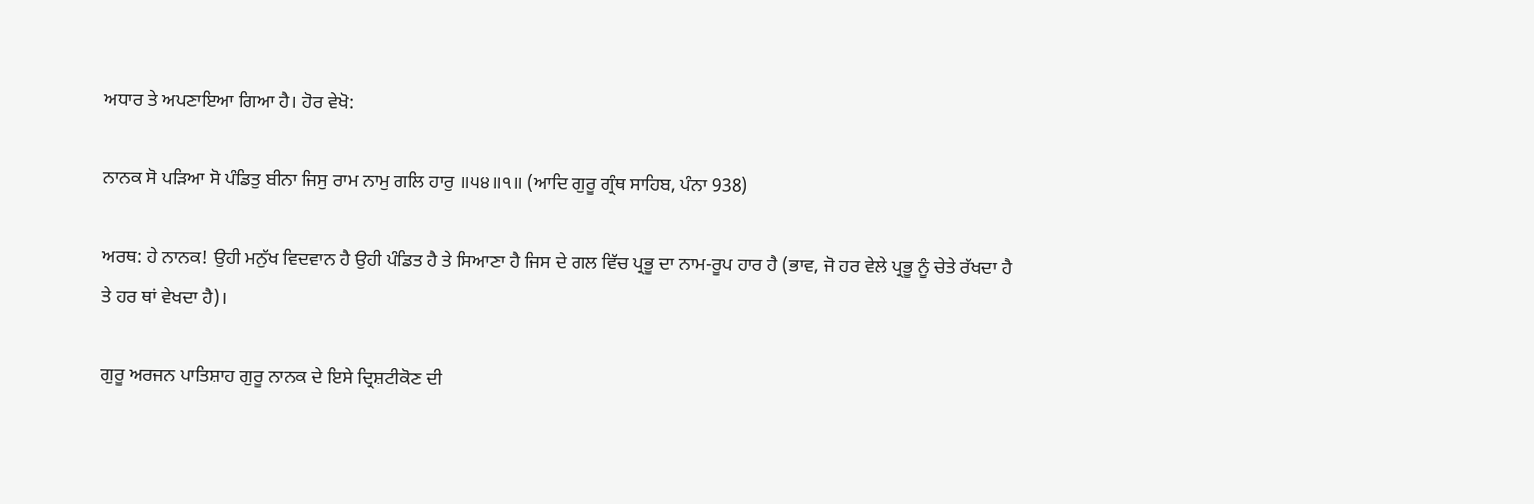ਅਧਾਰ ਤੇ ਅਪਣਾਇਆ ਗਿਆ ਹੈ। ਹੋਰ ਵੇਖੋ:

ਨਾਨਕ ਸੋ ਪੜਿਆ ਸੋ ਪੰਡਿਤੁ ਬੀਨਾ ਜਿਸੁ ਰਾਮ ਨਾਮੁ ਗਲਿ ਹਾਰੁ ॥੫੪॥੧॥ (ਆਦਿ ਗੁਰੂ ਗ੍ਰੰਥ ਸਾਹਿਬ, ਪੰਨਾ 938)

ਅਰਥ: ਹੇ ਨਾਨਕ! ਉਹੀ ਮਨੁੱਖ ਵਿਦਵਾਨ ਹੈ ਉਹੀ ਪੰਡਿਤ ਹੈ ਤੇ ਸਿਆਣਾ ਹੈ ਜਿਸ ਦੇ ਗਲ ਵਿੱਚ ਪ੍ਰਭੂ ਦਾ ਨਾਮ-ਰੂਪ ਹਾਰ ਹੈ (ਭਾਵ, ਜੋ ਹਰ ਵੇਲੇ ਪ੍ਰਭੂ ਨੂੰ ਚੇਤੇ ਰੱਖਦਾ ਹੈ ਤੇ ਹਰ ਥਾਂ ਵੇਖਦਾ ਹੈ)।

ਗੁਰੂ ਅਰਜਨ ਪਾਤਿਸ਼ਾਹ ਗੁਰੂ ਨਾਨਕ ਦੇ ਇਸੇ ਦ੍ਰਿਸ਼ਟੀਕੋਣ ਦੀ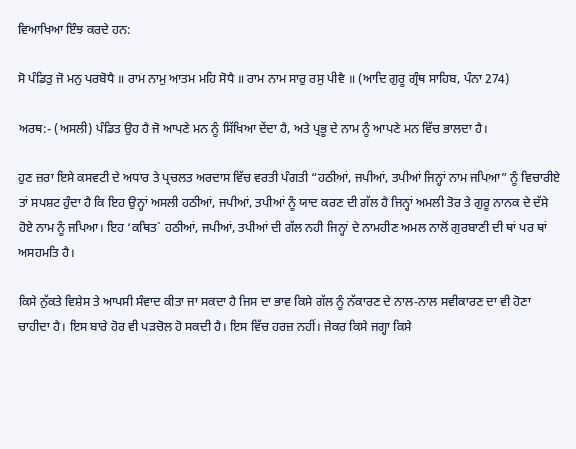ਵਿਆਖਿਆ ਇੰਝ ਕਰਦੇ ਹਨ:

ਸੋ ਪੰਡਿਤੁ ਜੋ ਮਨੁ ਪਰਬੋਧੈ ॥ ਰਾਮ ਨਾਮੁ ਆਤਮ ਮਹਿ ਸੋਧੈ ॥ ਰਾਮ ਨਾਮ ਸਾਰੁ ਰਸੁ ਪੀਵੈ ॥ (ਆਦਿ ਗੁਰੂ ਗ੍ਰੰਥ ਸਾਹਿਬ, ਪੰਨਾ 274)

ਅਰਥ:- (ਅਸਲੀ) ਪੰਡਿਤ ਉਹ ਹੈ ਜੋ ਆਪਣੇ ਮਨ ਨੂੰ ਸਿੱਖਿਆ ਦੇਂਦਾ ਹੈ, ਅਤੇ ਪ੍ਰਭੂ ਦੇ ਨਾਮ ਨੂੰ ਆਪਣੇ ਮਨ ਵਿੱਚ ਭਾਲਦਾ ਹੈ।

ਹੁਣ ਜ਼ਰਾ ਇਸੇ ਕਸਵਟੀ ਦੇ ਅਧਾਰ ਤੇ ਪ੍ਰਚਲਤ ਅਰਦਾਸ ਵਿੱਚ ਵਰਤੀ ਪੰਗਤੀ “ਹਠੀਆਂ, ਜਪੀਆਂ, ਤਪੀਆਂ ਜਿਨ੍ਹਾਂ ਨਾਮ ਜਪਿਆ” ਨੂੰ ਵਿਚਾਰੀਏ ਤਾਂ ਸਪਸ਼ਟ ਹੁੰਦਾ ਹੈ ਕਿ ਇਹ ਉਨ੍ਹਾਂ ਅਸਲੀ ਹਠੀਆਂ, ਜਪੀਆਂ, ਤਪੀਆਂ ਨੂੰ ਯਾਦ ਕਰਣ ਦੀ ਗੱਲ ਹੈ ਜਿਨ੍ਹਾਂ ਅਮਲੀ ਤੋਰ ਤੇ ਗੁਰੂ ਨਾਨਕ ਦੇ ਦੱਸੇ ਹੋਏ ਨਾਮ ਨੂੰ ਜਪਿਆ। ਇਹ ‘ਕਥਿਤ` ਹਠੀਆਂ, ਜਪੀਆਂ, ਤਪੀਆਂ ਦੀ ਗੱਲ ਨਹੀ ਜਿਨ੍ਹਾਂ ਦੇ ਨਾਮਹੀਣ ਅਮਲ ਨਾਲੋਂ ਗੁਰਬਾਣੀ ਦੀ ਥਾਂ ਪਰ ਥਾਂ ਅਸਹਮਤਿ ਹੈ।

ਕਿਸੇ ਨੁੱਕਤੇ ਵਿਸ਼ੇਸ ਤੇ ਆਪਸੀ ਸੰਵਾਦ ਕੀਤਾ ਜਾ ਸਕਦਾ ਹੈ ਜਿਸ ਦਾ ਭਾਵ ਕਿਸੇ ਗੱਲ ਨੂੰ ਨੱਕਾਰਣ ਦੇ ਨਾਲ-ਨਾਲ ਸਵੀਕਾਰਣ ਦਾ ਵੀ ਹੋਣਾ ਚਾਹੀਦਾ ਹੈ। ਇਸ ਬਾਰੇ ਹੋਰ ਵੀ ਪੜਚੋਲ ਹੋ ਸਕਦੀ ਹੈ। ਇਸ ਵਿੱਚ ਹਰਜ਼ ਨਹੀਂ। ਜੇਕਰ ਕਿਸੇ ਜਗ੍ਹਾ ਕਿਸੇ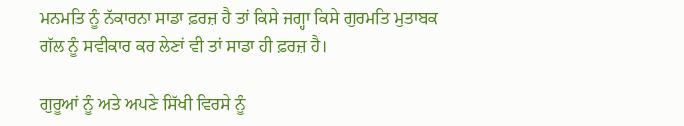ਮਨਮਤਿ ਨੂੰ ਨੱਕਾਰਨਾ ਸਾਡਾ ਫ਼ਰਜ਼ ਹੈ ਤਾਂ ਕਿਸੇ ਜਗ੍ਹਾ ਕਿਸੇ ਗੁਰਮਤਿ ਮੁਤਾਬਕ ਗੱਲ ਨੂੰ ਸਵੀਕਾਰ ਕਰ ਲੇਣਾਂ ਵੀ ਤਾਂ ਸਾਡਾ ਹੀ ਫ਼ਰਜ਼ ਹੈ।

ਗੁਰੂਆਂ ਨੂੰ ਅਤੇ ਅਪਣੇ ਸਿੱਖੀ ਵਿਰਸੇ ਨੂੰ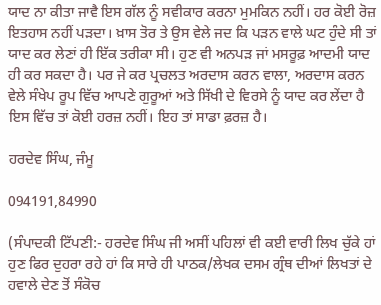ਯਾਦ ਨਾ ਕੀਤਾ ਜਾਵੈ ਇਸ ਗੱਲ ਨੂੰ ਸਵੀਕਾਰ ਕਰਨਾ ਮੁਮਕਿਨ ਨਹੀਂ। ਹਰ ਕੋਈ ਰੋਜ਼ ਇਤਹਾਸ ਨਹੀਂ ਪੜਦਾ। ਖ਼ਾਸ ਤੋਰ ਤੇ ਉਸ ਵੇਲੇ ਜਦ ਕਿ ਪੜਨ ਵਾਲੇ ਘਟ ਹੁੰਦੇ ਸੀ ਤਾਂ ਯਾਦ ਕਰ ਲੇਣਾਂ ਹੀ ਇੱਕ ਤਰੀਕਾ ਸੀ। ਹੁਣ ਵੀ ਅਨਪੜ ਜਾਂ ਮਸਰੂਫ਼ ਆਦਮੀ ਯਾਦ ਹੀ ਕਰ ਸਕਦਾ ਹੈ। ਪਰ ਜੇ ਕਰ ਪ੍ਰਚਲਤ ਅਰਦਾਸ ਕਰਨ ਵਾਲਾ, ਅਰਦਾਸ ਕਰਨ ਵੇਲੇ ਸੰਖੇਪ ਰੂਪ ਵਿੱਚ ਆਪਣੇ ਗੁਰੂਆਂ ਅਤੇ ਸਿੱਖੀ ਦੇ ਵਿਰਸੇ ਨੂੰ ਯਾਦ ਕਰ ਲੇਂਦਾ ਹੈ ਇਸ ਵਿੱਚ ਤਾਂ ਕੋਈ ਹਰਜ਼ ਨਹੀਂ। ਇਹ ਤਾਂ ਸਾਡਾ ਫ਼ਰਜ਼ ਹੈ।

ਹਰਦੇਵ ਸਿੰਘ, ਜੰਮੂ

094191,84990

(ਸੰਪਾਦਕੀ ਟਿੱਪਣੀ:- ਹਰਦੇਵ ਸਿੰਘ ਜੀ ਅਸੀਂ ਪਹਿਲਾਂ ਵੀ ਕਈ ਵਾਰੀ ਲਿਖ ਚੁੱਕੇ ਹਾਂ ਹੁਣ ਫਿਰ ਦੁਹਰਾ ਰਹੇ ਹਾਂ ਕਿ ਸਾਰੇ ਹੀ ਪਾਠਕ/ਲੇਖਕ ਦਸਮ ਗ੍ਰੰਥ ਦੀਆਂ ਲਿਖਤਾਂ ਦੇ ਹਵਾਲੇ ਦੇਣ ਤੋਂ ਸੰਕੋਚ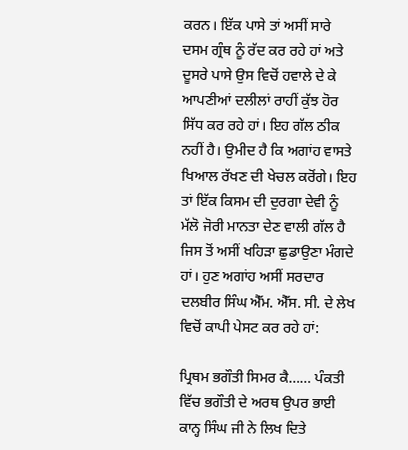ਕਰਨ। ਇੱਕ ਪਾਸੇ ਤਾਂ ਅਸੀਂ ਸਾਰੇ ਦਸਮ ਗ੍ਰੰਥ ਨੂੰ ਰੱਦ ਕਰ ਰਹੇ ਹਾਂ ਅਤੇ ਦੂਸਰੇ ਪਾਸੇ ਉਸ ਵਿਚੋਂ ਹਵਾਲੇ ਦੇ ਕੇ ਆਪਣੀਆਂ ਦਲੀਲਾਂ ਰਾਹੀਂ ਕੁੱਝ ਹੋਰ ਸਿੱਧ ਕਰ ਰਹੇ ਹਾਂ। ਇਹ ਗੱਲ ਠੀਕ ਨਹੀਂ ਹੈ। ਉਮੀਦ ਹੈ ਕਿ ਅਗਾਂਹ ਵਾਸਤੇ ਖਿਆਲ ਰੱਖਣ ਦੀ ਖੇਚਲ ਕਰੋਂਗੇ। ਇਹ ਤਾਂ ਇੱਕ ਕਿਸਮ ਦੀ ਦੁਰਗਾ ਦੇਵੀ ਨੂੰ ਮੱਲੋ ਜੋਰੀ ਮਾਨਤਾ ਦੇਣ ਵਾਲੀ ਗੱਲ ਹੈ ਜਿਸ ਤੋਂ ਅਸੀਂ ਖਹਿੜਾ ਛੁਡਾਉਣਾ ਮੰਗਦੇ ਹਾਂ। ਹੁਣ ਅਗਾਂਹ ਅਸੀਂ ਸਰਦਾਰ ਦਲਬੀਰ ਸਿੰਘ ਐੱਮ. ਐੱਸ. ਸੀ. ਦੇ ਲੇਖ ਵਿਚੋਂ ਕਾਪੀ ਪੇਸਟ ਕਰ ਰਹੇ ਹਾਂ:

ਪ੍ਰਿਥਮ ਭਗੌਤੀ ਸਿਮਰ ਕੈ…… ਪੰਕਤੀ ਵਿੱਚ ਭਗੌਤੀ ਦੇ ਅਰਥ ਉਪਰ ਭਾਈ ਕਾਨ੍ਹ ਸਿੰਘ ਜੀ ਨੇ ਲਿਖ ਦਿਤੇ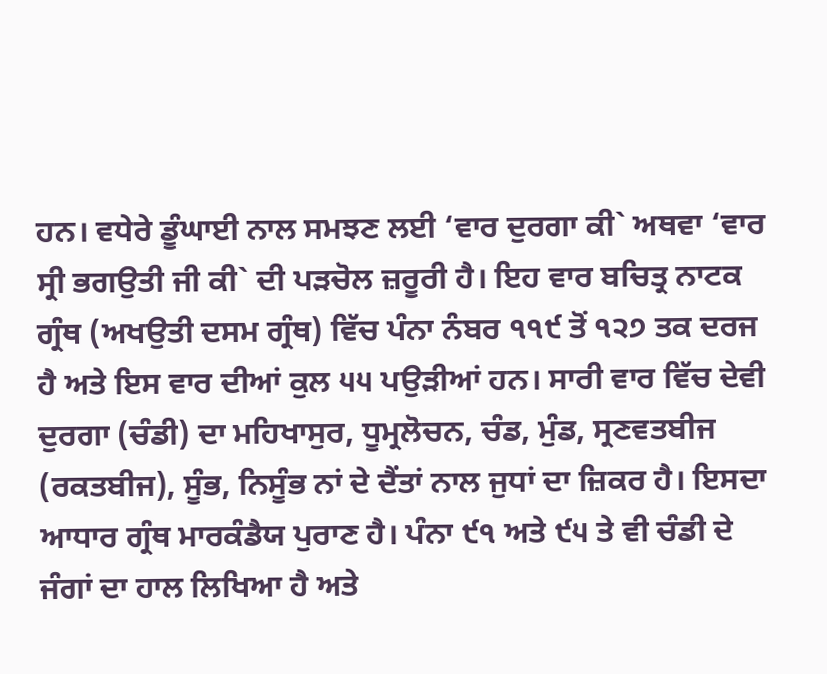ਹਨ। ਵਧੇਰੇ ਡੂੰਘਾਈ ਨਾਲ ਸਮਝਣ ਲਈ ‘ਵਾਰ ਦੁਰਗਾ ਕੀ` ਅਥਵਾ ‘ਵਾਰ ਸ੍ਰੀ ਭਗਉਤੀ ਜੀ ਕੀ` ਦੀ ਪੜਚੋਲ ਜ਼ਰੂਰੀ ਹੈ। ਇਹ ਵਾਰ ਬਚਿਤ੍ਰ ਨਾਟਕ ਗ੍ਰੰਥ (ਅਖਉਤੀ ਦਸਮ ਗ੍ਰੰਥ) ਵਿੱਚ ਪੰਨਾ ਨੰਬਰ ੧੧੯ ਤੋਂ ੧੨੭ ਤਕ ਦਰਜ ਹੈ ਅਤੇ ਇਸ ਵਾਰ ਦੀਆਂ ਕੁਲ ੫੫ ਪਉੜੀਆਂ ਹਨ। ਸਾਰੀ ਵਾਰ ਵਿੱਚ ਦੇਵੀ ਦੁਰਗਾ (ਚੰਡੀ) ਦਾ ਮਹਿਖਾਸੁਰ, ਧੂਮ੍ਰਲੋਚਨ, ਚੰਡ, ਮੁੰਡ, ਸ੍ਰਣਵਤਬੀਜ (ਰਕਤਬੀਜ), ਸੂੰਭ, ਨਿਸੂੰਭ ਨਾਂ ਦੇ ਦੈਂਤਾਂ ਨਾਲ ਜੁਧਾਂ ਦਾ ਜ਼ਿਕਰ ਹੈ। ਇਸਦਾ ਆਧਾਰ ਗ੍ਰੰਥ ਮਾਰਕੰਡੈਯ ਪੁਰਾਣ ਹੈ। ਪੰਨਾ ੯੧ ਅਤੇ ੯੫ ਤੇ ਵੀ ਚੰਡੀ ਦੇ ਜੰਗਾਂ ਦਾ ਹਾਲ ਲਿਖਿਆ ਹੈ ਅਤੇ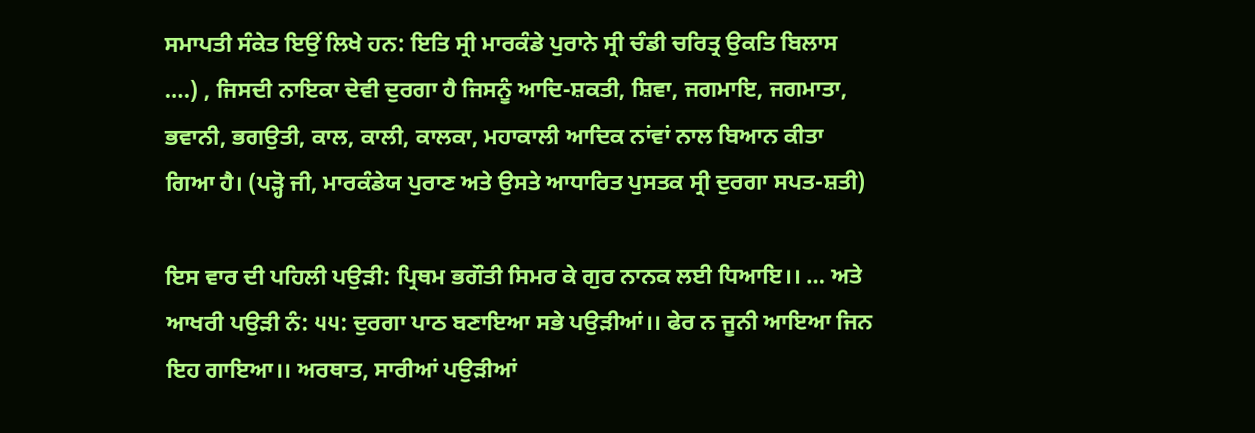ਸਮਾਪਤੀ ਸੰਕੇਤ ਇਉਂ ਲਿਖੇ ਹਨ: ਇਤਿ ਸ੍ਰੀ ਮਾਰਕੰਡੇ ਪੁਰਾਨੇ ਸ੍ਰੀ ਚੰਡੀ ਚਰਿਤ੍ਰ ਉਕਤਿ ਬਿਲਾਸ ….) , ਜਿਸਦੀ ਨਾਇਕਾ ਦੇਵੀ ਦੁਰਗਾ ਹੈ ਜਿਸਨੂੰ ਆਦਿ-ਸ਼ਕਤੀ, ਸ਼ਿਵਾ, ਜਗਮਾਇ, ਜਗਮਾਤਾ, ਭਵਾਨੀ, ਭਗਉਤੀ, ਕਾਲ, ਕਾਲੀ, ਕਾਲਕਾ, ਮਹਾਕਾਲੀ ਆਦਿਕ ਨਾਂਵਾਂ ਨਾਲ ਬਿਆਨ ਕੀਤਾ ਗਿਆ ਹੈ। (ਪੜ੍ਹੋ ਜੀ, ਮਾਰਕੰਡੇਯ ਪੁਰਾਣ ਅਤੇ ਉਸਤੇ ਆਧਾਰਿਤ ਪੁਸਤਕ ਸ੍ਰੀ ਦੁਰਗਾ ਸਪਤ-ਸ਼ਤੀ)

ਇਸ ਵਾਰ ਦੀ ਪਹਿਲੀ ਪਉੜੀ: ਪ੍ਰਿਥਮ ਭਗੌਤੀ ਸਿਮਰ ਕੇ ਗੁਰ ਨਾਨਕ ਲਈ ਧਿਆਇ।। … ਅਤੇ ਆਖਰੀ ਪਉੜੀ ਨੰ: ੫੫: ਦੁਰਗਾ ਪਾਠ ਬਣਾਇਆ ਸਭੇ ਪਉੜੀਆਂ।। ਫੇਰ ਨ ਜੂਨੀ ਆਇਆ ਜਿਨ ਇਹ ਗਾਇਆ।। ਅਰਥਾਤ, ਸਾਰੀਆਂ ਪਉੜੀਆਂ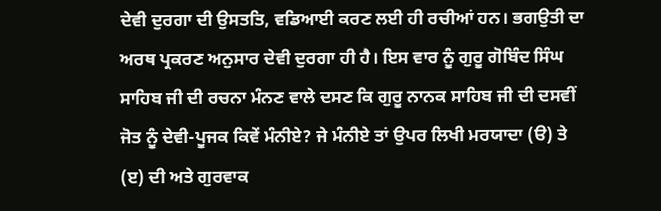ਦੇਵੀ ਦੁਰਗਾ ਦੀ ਉਸਤਤਿ, ਵਡਿਆਈ ਕਰਣ ਲਈ ਹੀ ਰਚੀਆਂ ਹਨ। ਭਗਉਤੀ ਦਾ ਅਰਥ ਪ੍ਰਕਰਣ ਅਨੁਸਾਰ ਦੇਵੀ ਦੁਰਗਾ ਹੀ ਹੈ। ਇਸ ਵਾਰ ਨੂੰ ਗੁਰੂ ਗੋਬਿੰਦ ਸਿੰਘ ਸਾਹਿਬ ਜੀ ਦੀ ਰਚਨਾ ਮੰਨਣ ਵਾਲੇ ਦਸਣ ਕਿ ਗੁਰੂ ਨਾਨਕ ਸਾਹਿਬ ਜੀ ਦੀ ਦਸਵੀਂ ਜੋਤ ਨੂੰ ਦੇਵੀ-ਪੂਜਕ ਕਿਵੇਂ ਮੰਨੀਏ? ਜੇ ਮੰਨੀਏ ਤਾਂ ਉਪਰ ਲਿਖੀ ਮਰਯਾਦਾ (ੳ) ਤੇ (ੲ) ਦੀ ਅਤੇ ਗੁਰਵਾਕ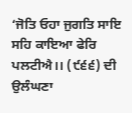‘ਜੋਤਿ ਓਹਾ ਜੁਗਤਿ ਸਾਇ ਸਹਿ ਕਾਇਆ ਫੇਰਿ ਪਲਟੀਐ।। (੯੬੬) ਦੀ ਉਲੰਘਣਾ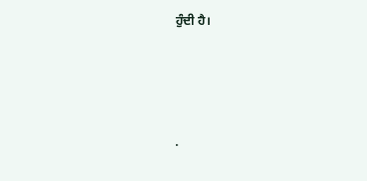ਹੁੰਦੀ ਹੈ।




.